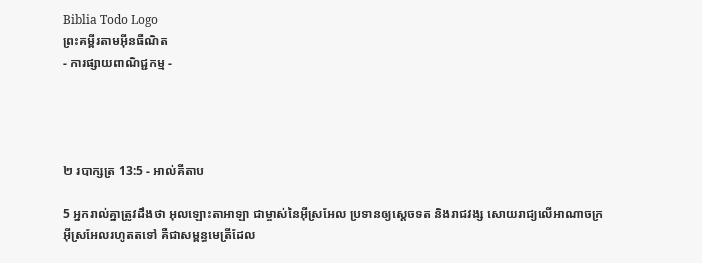Biblia Todo Logo
ព្រះគម្ពីរតាមអ៊ីនធឺណិត
- ការផ្សាយពាណិជ្ជកម្ម -




២ របា‌ក្សត្រ 13:5 - អាល់គីតាប

5 អ្នករាល់គ្នាត្រូវដឹងថា អុលឡោះ‌តាអាឡា ជាម្ចាស់នៃអ៊ីស្រ‌អែល ប្រទានឲ្យស្តេចទត និងរាជវង្ស សោយរាជ្យលើអាណា‌ចក្រអ៊ីស្រ‌អែលរហូតតទៅ គឺជាសម្ពន្ធ‌មេត្រីដែល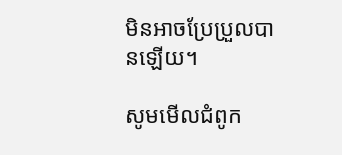មិនអាចប្រែ‌ប្រួលបានឡើយ។

សូមមើលជំពូក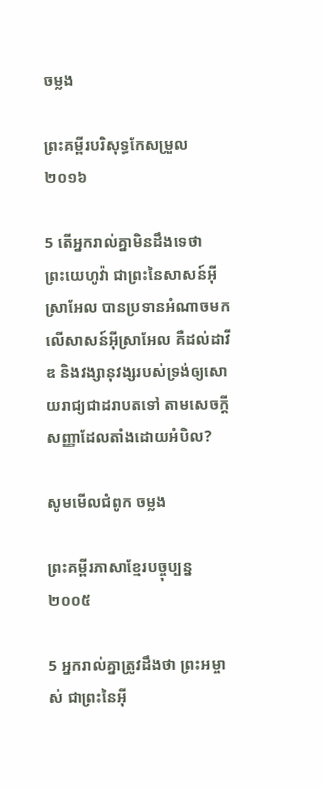ចម្លង

ព្រះគម្ពីរបរិសុទ្ធកែសម្រួល ២០១៦

5 តើអ្នករាល់គ្នាមិនដឹងទេថា ព្រះ‌យេហូវ៉ា ជាព្រះនៃសាសន៍អ៊ីស្រា‌អែល បានប្រទានអំណាចមកលើសាសន៍អ៊ីស្រា‌អែល គឺដល់ដាវីឌ និងវង្សា‌នុវង្សរបស់ទ្រង់ឲ្យសោយ‌រាជ្យជាដរាបតទៅ តាមសេចក្ដីសញ្ញាដែលតាំងដោយអំបិល?

សូមមើលជំពូក ចម្លង

ព្រះគម្ពីរភាសាខ្មែរបច្ចុប្បន្ន ២០០៥

5 អ្នករាល់គ្នាត្រូវដឹងថា ព្រះ‌អម្ចាស់ ជាព្រះនៃអ៊ី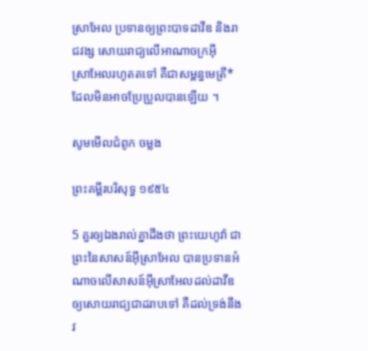ស្រា‌អែល ប្រទានឲ្យព្រះ‌បាទដាវីឌ និងរាជ‌វង្ស សោយរាជ្យលើអាណា‌ចក្រអ៊ីស្រា‌អែលរហូតតទៅ គឺជាសម្ពន្ធ‌មេត្រី*ដែលមិនអាចប្រែ‌ប្រួលបានឡើយ ។

សូមមើលជំពូក ចម្លង

ព្រះគម្ពីរបរិសុទ្ធ ១៩៥៤

5 គួរឲ្យឯងរាល់គ្នាដឹងថា ព្រះ‌យេហូវ៉ា ជាព្រះនៃសាសន៍អ៊ីស្រាអែល បានប្រទានអំណាចលើសាសន៍អ៊ីស្រាអែលដល់ដាវីឌ ឲ្យសោយ‌រាជ្យជាដរាបទៅ គឺដល់ទ្រង់នឹងវ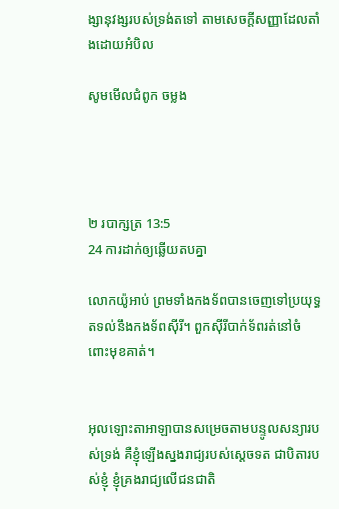ង្សា‌នុវង្សរបស់ទ្រង់តទៅ តាមសេចក្ដីសញ្ញាដែលតាំងដោយអំបិល

សូមមើលជំពូក ចម្លង




២ របា‌ក្សត្រ 13:5
24 ការដាក់ឲ្យឆ្លើយតបគ្នា

លោកយ៉ូអាប់ ព្រមទាំងកង‌ទ័ពបានចេញទៅប្រយុទ្ធតទល់នឹងកង‌ទ័ពស៊ីរី។ ពួកស៊ីរីបាក់ទ័ពរត់នៅចំពោះមុខគាត់។


អុលឡោះ‌តាអាឡាបានសម្រេចតាមបន្ទូលសន្យារបស់ទ្រង់ គឺខ្ញុំឡើងស្នងរាជ្យរបស់ស្តេចទត ជាបិតារបស់ខ្ញុំ ខ្ញុំគ្រងរាជ្យលើជន‌ជាតិ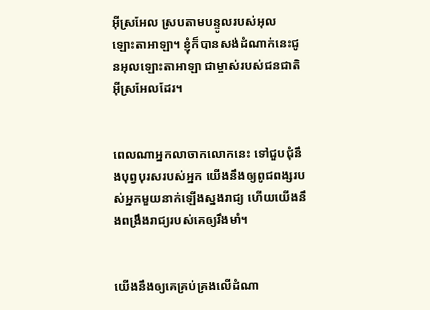អ៊ីស្រ‌អែល ស្របតាមបន្ទូលរបស់អុលឡោះ‌តាអាឡា។ ខ្ញុំក៏បានសង់ដំណាក់នេះជូនអុលឡោះ‌តាអាឡា ជាម្ចាស់របស់ជន‌ជាតិអ៊ីស្រ‌អែលដែរ។


ពេលណាអ្នកលាចាកលោកនេះ ទៅជួប‌ជុំនឹងបុព្វ‌បុរសរបស់អ្នក យើងនឹងឲ្យពូជ‌ពង្សរបស់អ្នកមួយនាក់ឡើងស្នងរាជ្យ ហើយយើងនឹងពង្រឹងរាជ្យរបស់គេឲ្យរឹង‌មាំ។


យើងនឹងឲ្យគេគ្រប់‌គ្រងលើដំណា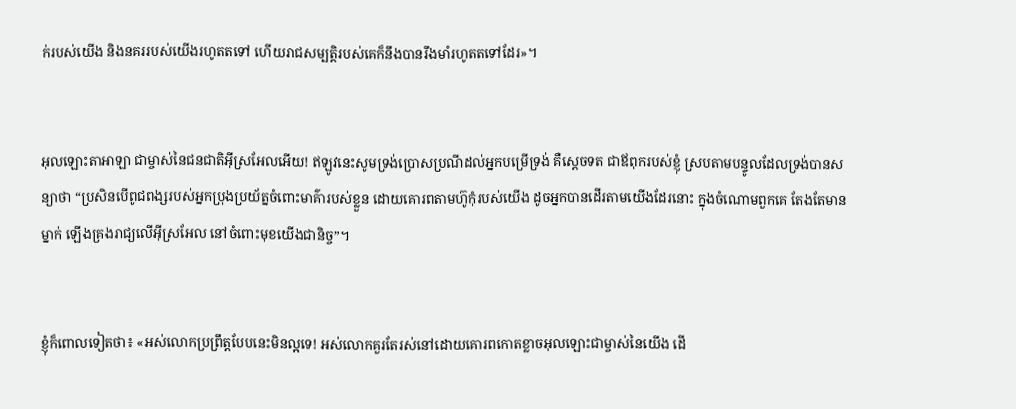ក់របស់យើង និងនគររបស់យើងរហូតតទៅ ហើយរាជសម្បត្តិរបស់គេក៏នឹងបានរឹង‌មាំរហូតតទៅដែរ»។


អុលឡោះ‌តាអាឡា ជាម្ចាស់នៃជន‌ជាតិអ៊ីស្រ‌អែលអើយ! ឥឡូវនេះសូមទ្រង់ប្រោស‌ប្រណីដល់អ្នកបម្រើទ្រង់ គឺស្តេចទត ជាឪពុករបស់ខ្ញុំ ស្របតាមបន្ទូលដែលទ្រង់បានសន្យាថា “ប្រសិនបើពូជ‌ពង្សរបស់អ្នកប្រុងប្រយ័ត្នចំពោះមាគ៌ារបស់ខ្លួន ដោយគោរពតាមហ៊ូកុំរបស់យើង ដូចអ្នកបានដើរតាមយើងដែរនោះ ក្នុងចំណោមពួកគេ តែងតែមានម្នាក់ ឡើងគ្រងរាជ្យលើអ៊ីស្រ‌អែល នៅចំពោះមុខយើងជា‌និច្ច”។


ខ្ញុំក៏ពោលទៀតថា៖ «អស់លោកប្រព្រឹត្តបែបនេះមិនល្អទេ! អស់លោកគួរតែរស់នៅដោយគោរពកោតខ្លាចអុលឡោះជាម្ចាស់នៃយើង ដើ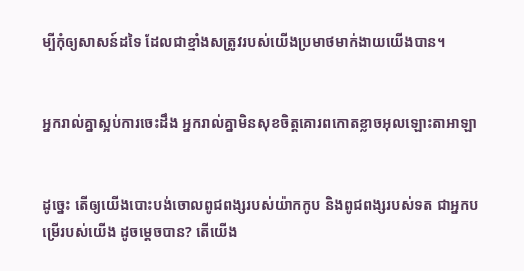ម្បីកុំឲ្យសាសន៍ដទៃ ដែលជាខ្មាំងសត្រូវរបស់យើងប្រមាថមាក់‌ងាយយើងបាន។


អ្នករាល់គ្នាស្អប់ការចេះដឹង អ្នករាល់គ្នាមិនសុខចិត្តគោរពកោតខ្លាចអុលឡោះ‌តាអាឡា


ដូច្នេះ តើឲ្យយើងបោះបង់ចោលពូជ‌ពង្សរបស់យ៉ាកកូប និងពូជ‌ពង្សរបស់ទត ជាអ្នកបម្រើរបស់យើង ដូចម្ដេចបាន? តើយើង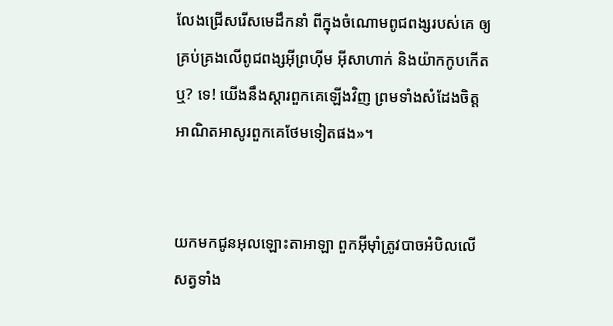លែងជ្រើសរើសមេដឹកនាំ ពីក្នុងចំណោមពូជ‌ពង្សរបស់គេ ឲ្យគ្រប់‌គ្រងលើពូជ‌ពង្សអ៊ីព្រហ៊ីម អ៊ីសាហាក់ និងយ៉ាកកូបកើតឬ? ទេ! យើងនឹងស្ដារពួកគេឡើងវិញ ព្រមទាំងសំដែងចិត្តអាណិតអាសូរពួកគេថែមទៀតផង»។


យកមកជូនអុលឡោះ‌តាអាឡា ពួកអ៊ីមុាំត្រូវបាចអំបិលលើសត្វទាំង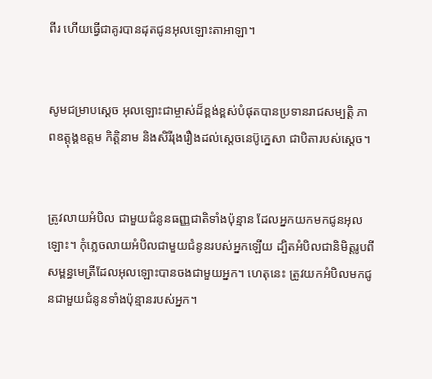ពីរ ហើយធ្វើជាគូរបានដុតជូនអុលឡោះ‌តាអាឡា។


សូមជម្រាបស្តេច អុលឡោះជាម្ចាស់ដ៏ខ្ពង់‌ខ្ពស់បំផុតបានប្រទានរាជសម្បត្តិ ភាពឧត្តុង្គ‌ឧត្ដម កិត្តិនាម និងសិរី‌រុង‌រឿងដល់ស្តេចនេប៊ូ‌ក្នេសា ជាបិតារបស់ស្តេច។


ត្រូវលាយអំបិល ជាមួយជំនូនធញ្ញ‌ជាតិទាំងប៉ុន្មាន ដែលអ្នកយកមកជូនអុលឡោះ។ កុំភ្លេចលាយអំបិលជាមួយជំនូនរបស់អ្នកឡើយ ដ្បិតអំបិលជានិមិត្តរូបពីសម្ពន្ធ‌មេត្រីដែលអុលឡោះបានចងជាមួយអ្នក។ ហេតុនេះ ត្រូវយកអំបិលមកជូនជាមួយជំនូនទាំងប៉ុន្មានរបស់អ្នក។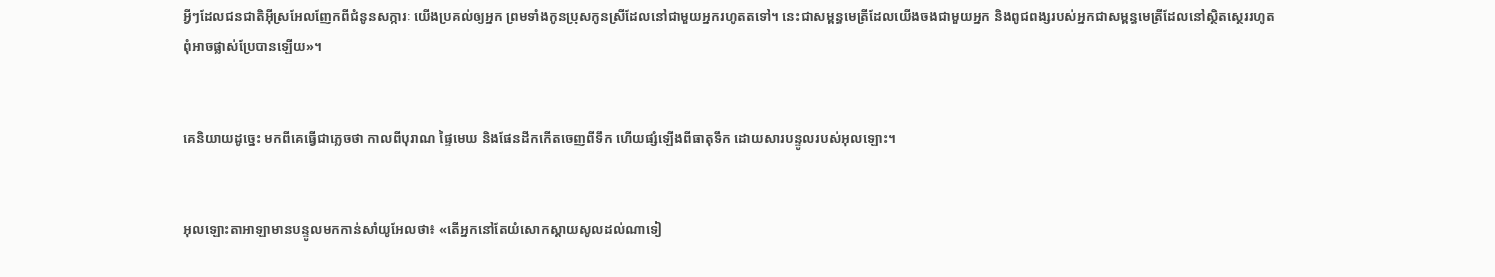អ្វីៗដែលជន‌ជាតិអ៊ីស្រ‌អែលញែកពីជំនូនសក្ការៈ យើងប្រគល់ឲ្យអ្នក ព្រមទាំងកូនប្រុសកូនស្រីដែលនៅជាមួយអ្នករហូតតទៅ។ នេះជាសម្ពន្ធ‌មេត្រីដែលយើងចងជាមួយអ្នក និងពូជ‌ពង្សរបស់អ្នកជាសម្ពន្ធ‌មេត្រីដែលនៅស្ថិតស្ថេររហូត ពុំអាចផ្លាស់ប្រែបានឡើយ»។


គេនិយាយដូច្នេះ មកពីគេធ្វើជាភ្លេចថា កាលពីបុរាណ ផ្ទៃមេឃ និងផែនដីកកើតចេញពីទឹក ហើយផ្សំឡើងពីធាតុទឹក ដោយ‌សារបន្ទូលរបស់អុលឡោះ។


អុលឡោះ‌តាអាឡាមានបន្ទូលមកកាន់សាំយូ‌អែលថា៖ «តើអ្នកនៅតែយំសោកស្តាយសូលដល់ណាទៀ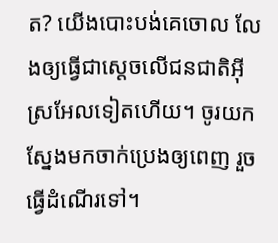ត? យើងបោះបង់គេចោល លែងឲ្យធ្វើជាស្តេចលើជន‌ជាតិអ៊ីស្រ‌អែលទៀតហើយ។ ចូរយកស្នែងមកចាក់ប្រេងឲ្យពេញ រួចធ្វើដំណើរទៅ។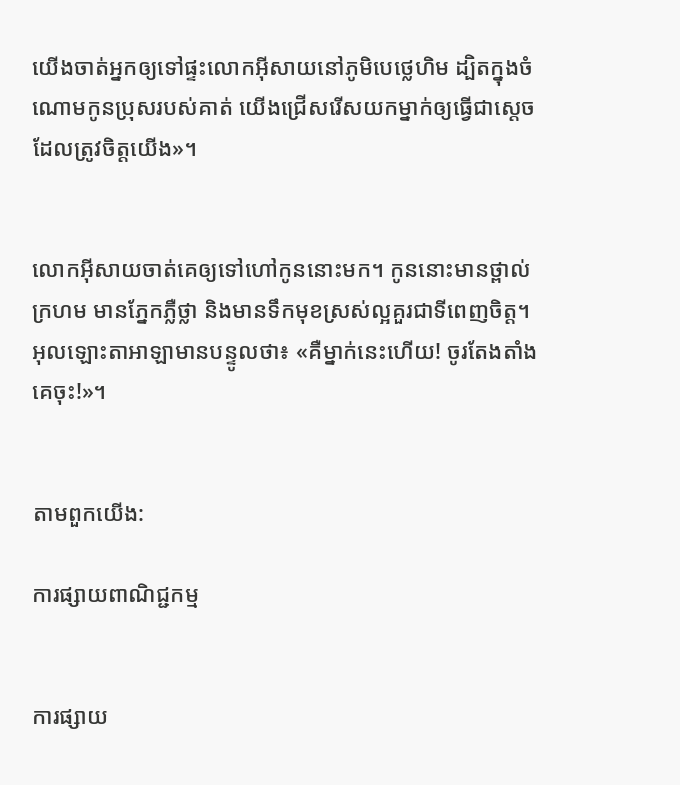យើងចាត់អ្នកឲ្យទៅផ្ទះលោកអ៊ីសាយនៅភូមិបេថ្លេ‌ហិម ដ្បិតក្នុងចំណោមកូនប្រុសរបស់គាត់ យើងជ្រើសរើសយកម្នាក់ឲ្យធ្វើជាស្តេចដែលត្រូវចិត្តយើង»។


លោកអ៊ីសាយចាត់គេឲ្យទៅហៅកូននោះមក។ កូននោះមានថ្ពាល់ក្រហម មានភ្នែកភ្លឺថ្លា និងមានទឹកមុខស្រស់ល្អគួរជាទីពេញចិត្ត។ អុលឡោះ‌តាអាឡាមានបន្ទូលថា៖ «គឺម្នាក់នេះហើយ! ចូរតែងតាំងគេចុះ!»។


តាមពួកយើង:

ការផ្សាយពាណិជ្ជកម្ម


ការផ្សាយ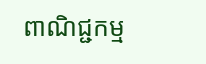ពាណិជ្ជកម្ម